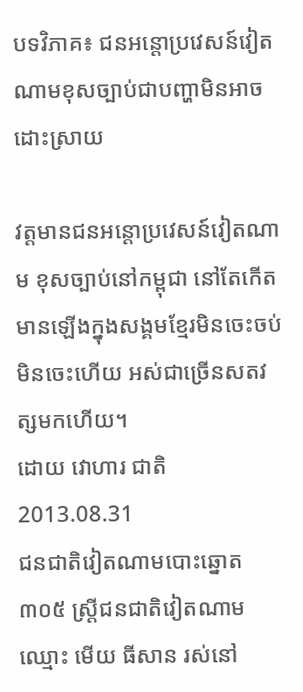បទវិភាគ៖ ជនអន្តោប្រវេសន៍វៀតណាមខុសច្បាប់ជាបញ្ហាមិនអាចដោះស្រាយ

វត្តមានជនអន្តោប្រវេសន៍វៀតណាម ខុសច្បាប់នៅកម្ពុជា នៅតែកើតមានឡើងក្នុងសង្គមខ្មែរមិនចេះចប់មិនចេះហើយ អស់ជាច្រើនសតវត្សមកហើយ។
ដោយ វោហារ ជាតិ
2013.08.31
ជនជាតិវៀតណាមបោះឆ្នោត ៣០៥ ស្ត្រីជនជាតិវៀតណាម ឈ្មោះ មើយ ធីសាន រស់នៅ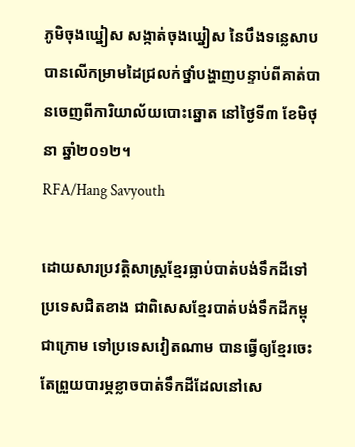ភូមិចុងឃ្នៀស សង្កាត់ចុងឃ្នៀស នៃបឹងទន្លេសាប បានលើកម្រាមដៃជ្រលក់ថ្នាំបង្ហាញបន្ទាប់ពីគាត់បានចេញពីការិយាល័យបោះឆ្នោត នៅថ្ងៃទី៣ ខែមិថុនា ឆ្នាំ២០១២។
RFA/Hang Savyouth

ដោយសារប្រវត្តិសាស្ត្រខ្មែរធ្លាប់បាត់បង់ទឹកដីទៅប្រទេសជិតខាង ជាពិសេសខ្មែរបាត់បង់ទឹកដីកម្ពុជាក្រោម ទៅប្រទេសវៀតណាម បានធ្វើឲ្យខ្មែរចេះតែព្រួយបារម្ភខ្លាចបាត់ទឹកដីដែលនៅសេ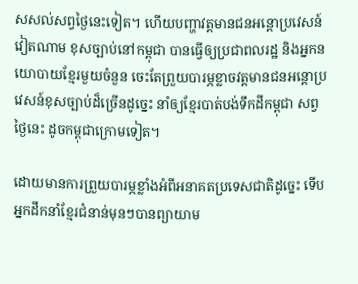សសល់សព្វថ្ងៃនេះទៀត។ ហើយបញ្ហាវត្តមានជនអន្តោប្រវេសន៍វៀតណាម ខុសច្បាប់នៅកម្ពុជា បានធ្វើឲ្យប្រជាពលរដ្ឋ និងអ្នកនយោបាយខ្មែរមួយចំនួន ចេះតែព្រួយបារម្ភខ្លាចវត្តមានជនអន្តោប្រវេសន៍ខុសច្បាប់ដ៏ច្រើនដូច្នេះ នាំឲ្យខ្មែរបាត់បង់ទឹកដីកម្ពុជា សព្វថ្ងៃនេះ ដូចកម្ពុជាក្រោមទៀត។

ដោយមានការព្រួយបារម្ភខ្លាំងអំពីអនាគតប្រទេសជាតិដូច្នេះ ទើបអ្នកដឹកនាំខ្មែរជំនាន់មុនៗបានព្យាយាម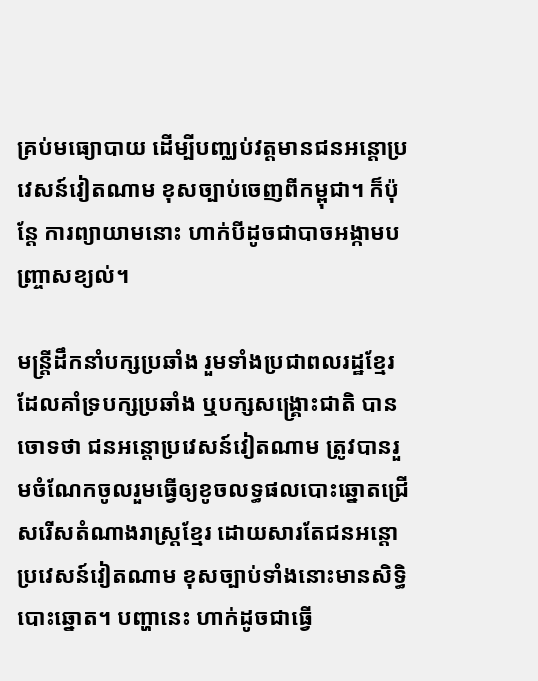គ្រប់មធ្យោបាយ ដើម្បីបញ្ឈប់វត្តមានជនអន្តោប្រវេសន៍វៀតណាម ខុសច្បាប់ចេញពីកម្ពុជា។ ក៏ប៉ុន្តែ ការព្យាយាមនោះ ហាក់បីដូចជាបាចអង្កាមបញ្ច្រាសខ្យល់។

មន្ត្រីដឹកនាំបក្សប្រឆាំង រួមទាំងប្រជាពលរដ្ឋខ្មែរដែលគាំទ្របក្សប្រឆាំង ឬបក្សសង្គ្រោះជាតិ បានចោទថា ជនអន្តោប្រវេសន៍វៀតណាម ត្រូវបានរួមចំណែកចូលរួមធ្វើឲ្យខូចលទ្ធផលបោះឆ្នោតជ្រើសរើសតំណាងរាស្ត្រខ្មែរ ដោយសារតែជនអន្តោប្រវេសន៍វៀតណាម ខុសច្បាប់ទាំងនោះមានសិទ្ធិបោះឆ្នោត។ បញ្ហានេះ ហាក់ដូចជាធ្វើ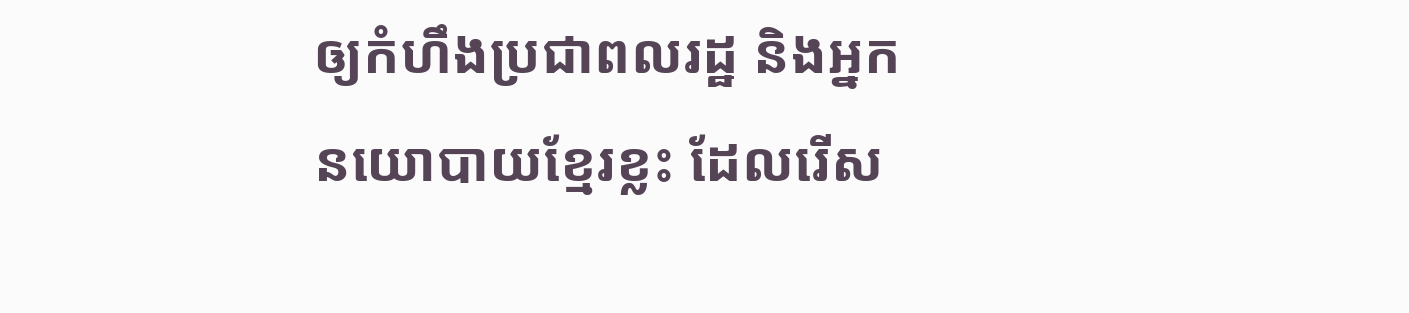ឲ្យកំហឹងប្រជាពលរដ្ឋ និងអ្នកនយោបាយខ្មែរខ្លះ ដែលរើស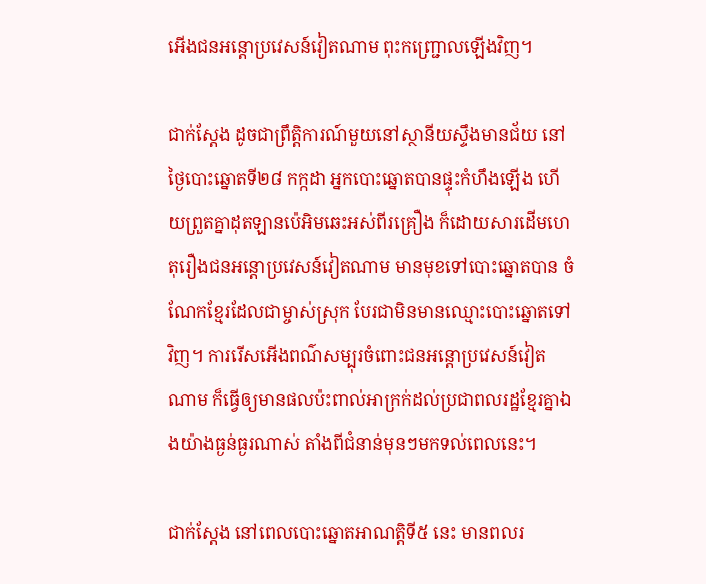អើងជនអន្តោប្រវេសន៍វៀតណាម ពុះកញ្ជ្រោលឡើងវិញ។

ជាក់ស្ដែង ដូចជាព្រឹត្តិការណ៍មួយនៅស្ថានីយស្ទឹងមានជ័យ នៅថ្ងៃបោះឆ្នោតទី២៨ កក្កដា អ្នកបោះឆ្នោតបានផ្ទុះកំហឹងឡើង ហើយព្រួតគ្នាដុតឡានប៉េអិមឆេះអស់ពីរគ្រឿង ក៏ដោយសារដើមហេតុរឿងជនអន្តោប្រវេសន៍វៀតណាម មានមុខទៅបោះឆ្នោតបាន ចំណែកខ្មែរដែលជាម្ចាស់ស្រុក បែរជាមិនមានឈ្មោះបោះឆ្នោតទៅវិញ។ ការរើសអើងពណ៌សម្បុរចំពោះជនអន្តោប្រវេសន៍វៀតណាម ក៏ធ្វើឲ្យមានផលប៉ះពាល់អាក្រក់ដល់ប្រជាពលរដ្ឋខ្មែរគ្នាឯងយ៉ាងធ្ងន់ធ្ងរណាស់ តាំងពីជំនាន់មុនៗមកទល់ពេលនេះ។

ជាក់ស្ដែង នៅពេលបោះឆ្នោតអាណត្តិទី៥ នេះ មានពលរ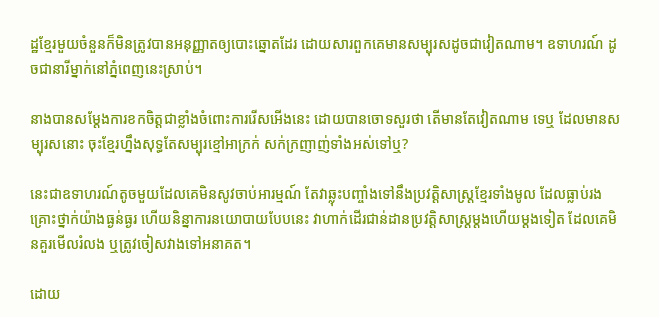ដ្ឋខ្មែរមួយចំនួនក៏មិនត្រូវបានអនុញ្ញាតឲ្យបោះឆ្នោតដែរ ដោយសារពួកគេមានសម្បុរសដូចជាវៀតណាម។ ឧទាហរណ៍ ដូចជានារីម្នាក់នៅភ្នំពេញនេះស្រាប់។

នាងបានសម្ដែងការខកចិត្តជាខ្លាំងចំពោះការរើសអើងនេះ ដោយបានចោទសួរថា តើមានតែវៀតណាម ទេឬ ដែលមានសម្បុរសនោះ ចុះខ្មែរហ្នឹងសុទ្ធតែសម្បុរខ្មៅអាក្រក់ សក់ក្រញាញ់ទាំងអស់ទៅឬ?

នេះជាឧទាហរណ៍តូចមួយដែលគេមិនសូវចាប់អារម្មណ៍ តែវាឆ្លុះបញ្ចាំងទៅនឹងប្រវត្តិសាស្ត្រខ្មែរទាំងមូល ដែលធ្លាប់រងគ្រោះថ្នាក់យ៉ាងធ្ងន់ធ្ងរ ហើយនិន្នាការនយោបាយបែបនេះ វាហាក់ដើរជាន់ដានប្រវត្តិសាស្ត្រម្ដងហើយម្ដងទៀត ដែលគេមិនគួរមើលរំលង ឬត្រូវចៀសវាងទៅអនាគត។

ដោយ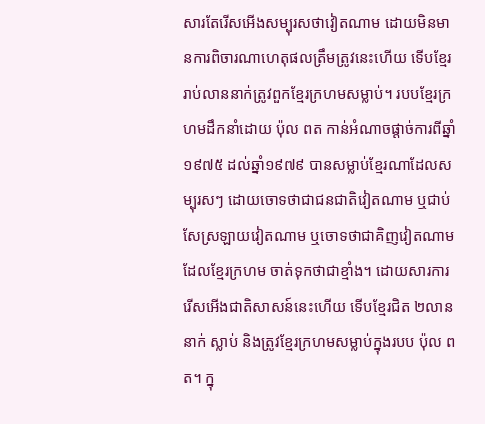សារតែរើសអើងសម្បុរសថាវៀតណាម ដោយមិនមានការពិចារណាហេតុផលត្រឹមត្រូវនេះហើយ ទើបខ្មែររាប់លាននាក់ត្រូវពួកខ្មែរក្រហមសម្លាប់។ របបខ្មែរក្រហមដឹកនាំដោយ ប៉ុល ពត កាន់អំណាចផ្ដាច់ការពីឆ្នាំ១៩៧៥ ដល់ឆ្នាំ១៩៧៩ បានសម្លាប់ខ្មែរណាដែលសម្បុរសៗ ដោយចោទថាជាជនជាតិវៀតណាម ឬជាប់សែស្រឡាយវៀតណាម ឬចោទថាជាគិញវៀតណាម ដែលខ្មែរក្រហម ចាត់ទុកថាជាខ្មាំង។ ដោយសារការរើសអើងជាតិសាសន៍នេះហើយ ទើបខ្មែរជិត ២លាននាក់ ស្លាប់ និងត្រូវខ្មែរក្រហមសម្លាប់ក្នុងរបប ប៉ុល ពត។ ក្នុ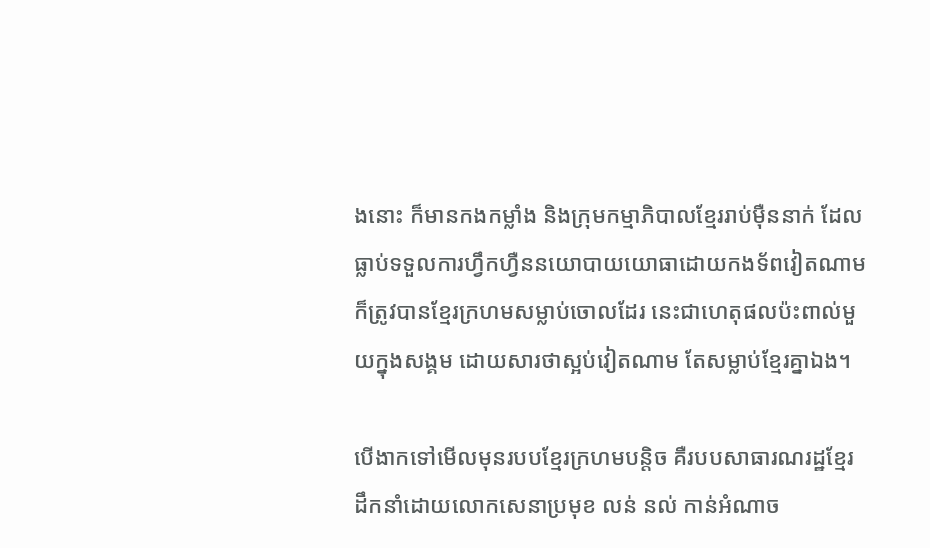ងនោះ ក៏មានកងកម្លាំង និងក្រុមកម្មាភិបាលខ្មែររាប់ម៉ឺននាក់ ដែលធ្លាប់ទទួលការហ្វឹកហ្វឺននយោបាយយោធាដោយកងទ័ពវៀតណាម ក៏ត្រូវបានខ្មែរក្រហមសម្លាប់ចោលដែរ នេះជាហេតុផលប៉ះពាល់មួយក្នុងសង្គម ដោយសារថាស្អប់វៀតណាម តែសម្លាប់ខ្មែរគ្នាឯង។

បើងាកទៅមើលមុនរបបខ្មែរក្រហមបន្តិច គឺរបបសាធារណរដ្ឋខ្មែរ ដឹកនាំដោយលោកសេនាប្រមុខ លន់ នល់ កាន់អំណាច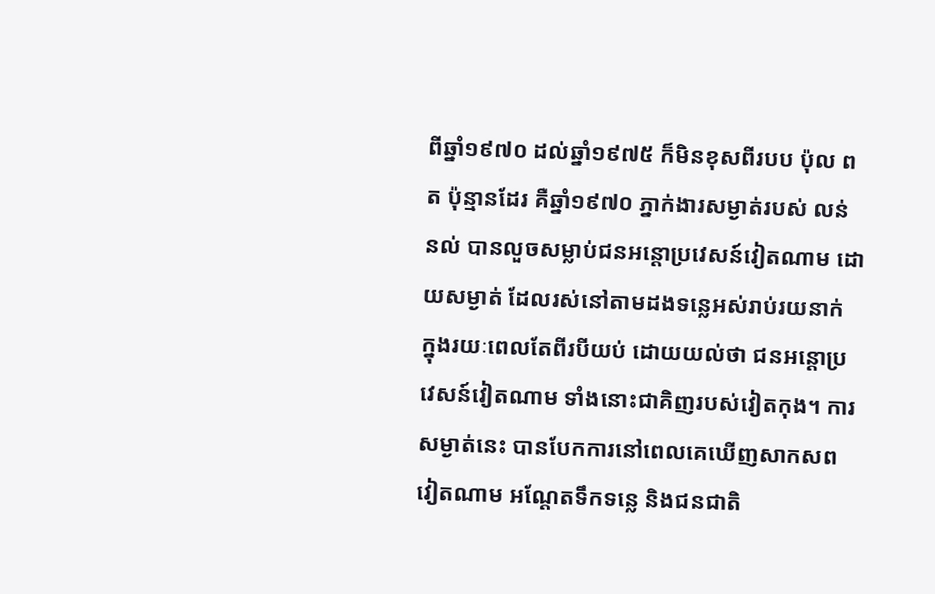ពីឆ្នាំ១៩៧០ ដល់ឆ្នាំ១៩៧៥ ក៏មិនខុសពីរបប ប៉ុល ពត ប៉ុន្មានដែរ គឺឆ្នាំ១៩៧០ ភ្នាក់ងារសម្ងាត់របស់ លន់ នល់ បានលួចសម្លាប់ជនអន្តោប្រវេសន៍វៀតណាម ដោយសម្ងាត់ ដែលរស់នៅតាមដងទន្លេអស់រាប់រយនាក់ ក្នុងរយៈពេលតែពីរបីយប់ ដោយយល់ថា ជនអន្តោប្រវេសន៍វៀតណាម ទាំងនោះជាគិញរបស់វៀតកុង។ ការសម្ងាត់នេះ បានបែកការនៅពេលគេឃើញសាកសពវៀតណាម អណ្ដែតទឹកទន្លេ និងជនជាតិ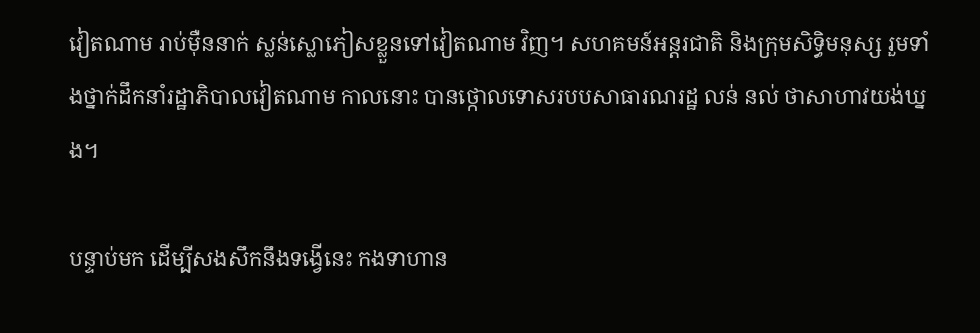វៀតណាម រាប់ម៉ឺននាក់ ស្លន់ស្លោភៀសខ្លួនទៅវៀតណាម វិញ។ សហគមន៍អន្តរជាតិ និងក្រុមសិទ្ធិមនុស្ស រួមទាំងថ្នាក់ដឹកនាំរដ្ឋាភិបាលវៀតណាម កាលនោះ បានថ្កោលទោសរបបសាធារណរដ្ឋ លន់ នល់ ថាសាហាវយង់ឃ្នង។

បន្ទាប់មក ដើម្បីសងសឹកនឹងទង្វើនេះ កងទាហាន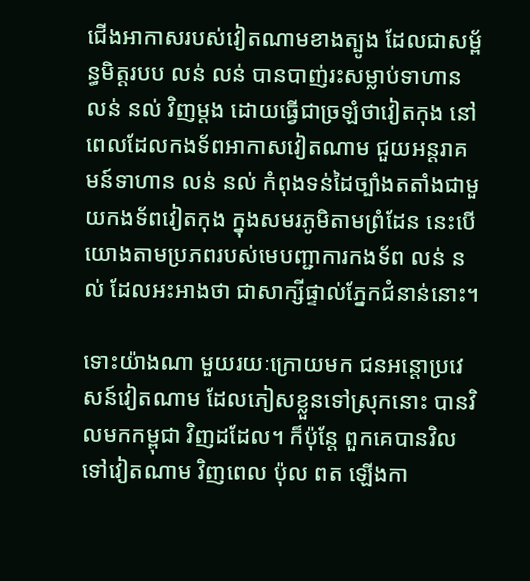ជើងអាកាសរបស់វៀតណាមខាងត្បូង ដែលជាសម្ព័ន្ធមិត្តរបប លន់ លន់ បានបាញ់រះសម្លាប់ទាហាន លន់ នល់ វិញម្ដង ដោយធ្វើជាច្រឡំថាវៀតកុង នៅពេលដែលកងទ័ពអាកាសវៀតណាម ជួយអន្តរាគមន៍ទាហាន លន់ នល់ កំពុងទន់ដៃច្បាំងតតាំងជាមួយកងទ័ពវៀតកុង ក្នុងសមរភូមិតាមព្រំដែន នេះបើយោងតាមប្រភពរបស់មេបញ្ជាការកងទ័ព លន់ នល់ ដែលអះអាងថា ជាសាក្សីផ្ទាល់ភ្នែកជំនាន់នោះ។

ទោះយ៉ាងណា មួយរយៈក្រោយមក ជនអន្តោប្រវេសន៍វៀតណាម ដែលភៀសខ្លួនទៅស្រុកនោះ បានវិលមកកម្ពុជា វិញដដែល។ ក៏ប៉ុន្តែ ពួកគេបានវិលទៅវៀតណាម វិញពេល ប៉ុល ពត ឡើងកា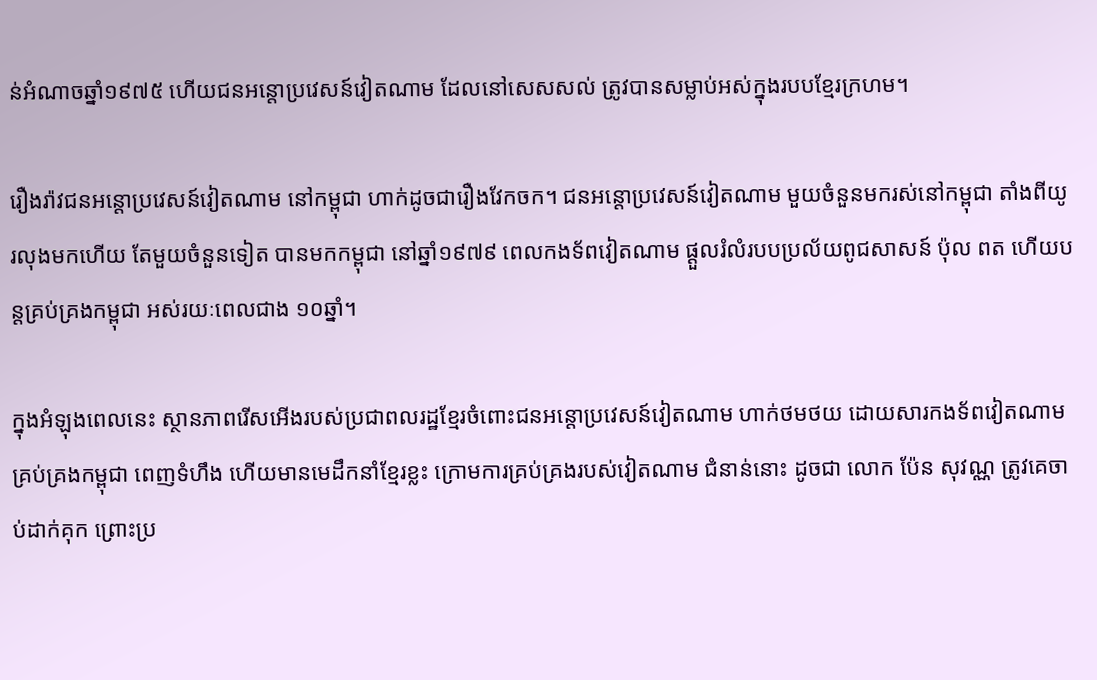ន់អំណាចឆ្នាំ១៩៧៥ ហើយជនអន្តោប្រវេសន៍វៀតណាម ដែលនៅសេសសល់ ត្រូវបានសម្លាប់អស់ក្នុងរបបខ្មែរក្រហម។

រឿងរ៉ាវជនអន្តោប្រវេសន៍វៀតណាម នៅកម្ពុជា ហាក់ដូចជារឿងវែកចក។ ជនអន្តោប្រវេសន៍វៀតណាម មួយចំនួនមករស់នៅកម្ពុជា តាំងពីយូរលុងមកហើយ តែមួយចំនួនទៀត បានមកកម្ពុជា នៅឆ្នាំ១៩៧៩ ពេលកងទ័ពវៀតណាម ផ្ដួលរំលំរបបប្រល័យពូជសាសន៍ ប៉ុល ពត ហើយបន្តគ្រប់គ្រងកម្ពុជា អស់រយៈពេលជាង ១០ឆ្នាំ។

ក្នុងអំឡុងពេលនេះ ស្ថានភាពរើសអើងរបស់ប្រជាពលរដ្ឋខ្មែរចំពោះជនអន្តោប្រវេសន៍វៀតណាម ហាក់ថមថយ ដោយសារកងទ័ពវៀតណាម គ្រប់គ្រងកម្ពុជា ពេញទំហឹង ហើយមានមេដឹកនាំខ្មែរខ្លះ ក្រោមការគ្រប់គ្រងរបស់វៀតណាម ជំនាន់នោះ ដូចជា លោក ប៉ែន សុវណ្ណ ត្រូវគេចាប់ដាក់គុក ព្រោះប្រ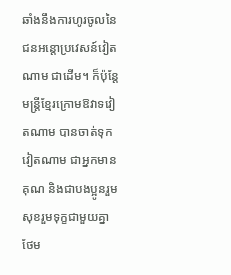ឆាំងនឹងការហូរចូលនៃជនអន្តោប្រវេសន៍វៀតណាម ជាដើម។ ក៏ប៉ុន្តែ មន្ត្រីខ្មែរក្រោមឱវាទវៀតណាម បានចាត់ទុកវៀតណាម ជាអ្នកមានគុណ និងជាបងប្អូនរួមសុខរួមទុក្ខជាមួយគ្នា ថែម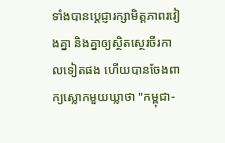ទាំងបានប្ដេជ្ញារក្សាមិត្តភាពរវៀងគ្នា និងគ្នាឲ្យស្ថិតស្ថេរចីរកាលទៀតផង ហើយបានចែងពាក្យស្លោកមួយឃ្លាថា "កម្ពុជា-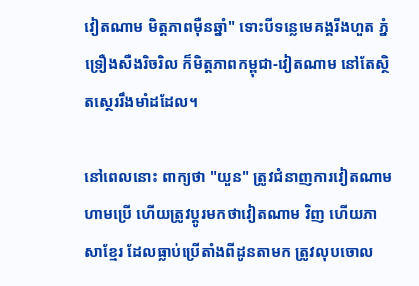វៀតណាម មិត្តភាពម៉ឺនឆ្នាំ" ទោះបីទន្លេមេគង្គរីងហួត ភ្នំទ្រឿងសឺងរិចរិល ក៏មិត្តភាពកម្ពុជា-វៀតណាម នៅតែស្ថិតស្ថេររឹងមាំដដែល។

នៅពេលនោះ ពាក្យថា "យួន" ត្រូវជំនាញការវៀតណាម ហាមប្រើ ហើយត្រូវប្ដូរមកថាវៀតណាម វិញ ហើយភាសាខ្មែរ ដែលធ្លាប់ប្រើតាំងពីដូនតាមក ត្រូវលុបចោល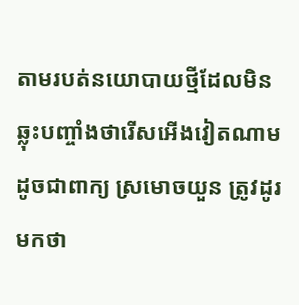តាមរបត់នយោបាយថ្មីដែលមិនឆ្លុះបញ្ចាំងថារើសអើងវៀតណាម ដូចជាពាក្យ ស្រមោចយួន ត្រូវដូរមកថា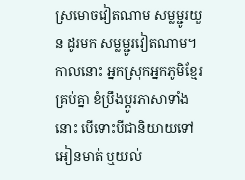ស្រមោចវៀតណាម សម្លម្ជូរយួន ដូរមក សម្លម្ជូរវៀតណាម។ កាលនោះ អ្នកស្រុកអ្នកភូមិខ្មែរគ្រប់គ្នា ខំប្រឹងប្ដូរភាសាទាំងនោះ បើទោះបីជានិយាយទៅអៀនមាត់ ឬយល់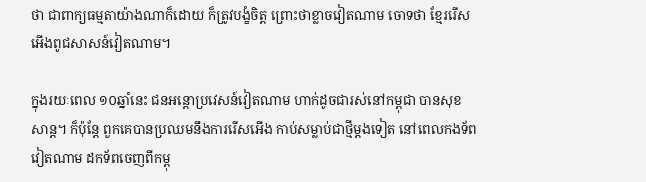ថា ជាពាក្យធម្មតាយ៉ាងណាក៏ដោយ ក៏ត្រូវបង្ខំចិត្ត ព្រោះថាខ្លាចវៀតណាម ចោទថា ខ្មែររើសអើងពូជសាសន៍វៀតណាម។

ក្នុងរយៈពេល ១០ឆ្នាំនេះ ជនអន្តោប្រវេសន៍វៀតណាម ហាក់ដូចជារស់នៅកម្ពុជា បានសុខសាន្ត។ ក៏ប៉ុន្តែ ពួកគេបានប្រឈមនឹងការរើសអើង កាប់សម្លាប់ជាថ្មីម្ដងទៀត នៅពេលកងទ័ពវៀតណាម ដកទ័ពចេញពីកម្ពុ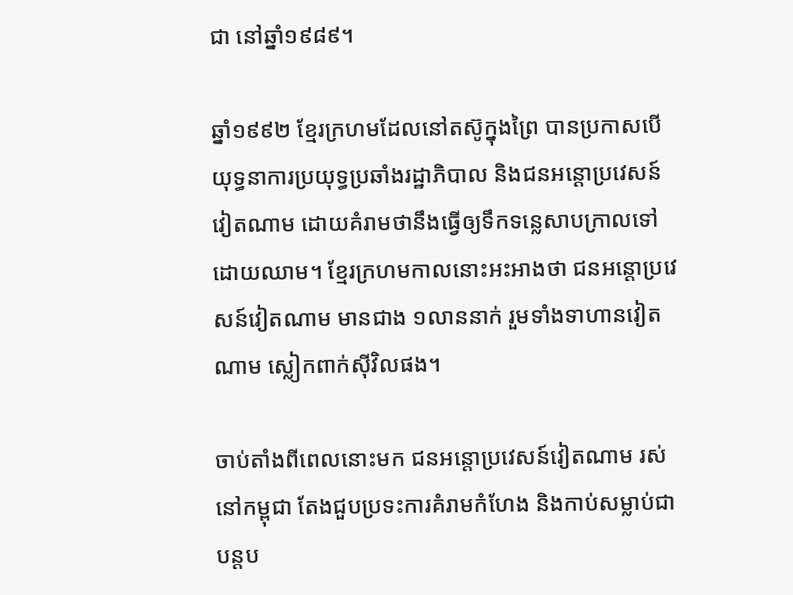ជា នៅឆ្នាំ១៩៨៩។

ឆ្នាំ១៩៩២ ខ្មែរក្រហមដែលនៅតស៊ូក្នុងព្រៃ បានប្រកាសបើយុទ្ធនាការប្រយុទ្ធប្រឆាំងរដ្ឋាភិបាល និងជនអន្តោប្រវេសន៍វៀតណាម ដោយគំរាមថានឹងធ្វើឲ្យទឹកទន្លេសាបក្រាលទៅដោយឈាម។ ខ្មែរក្រហមកាលនោះអះអាងថា ជនអន្តោប្រវេសន៍វៀតណាម មានជាង ១លាននាក់ រួមទាំងទាហានវៀតណាម ស្លៀកពាក់ស៊ីវិលផង។

ចាប់តាំងពីពេលនោះមក ជនអន្តោប្រវេសន៍វៀតណាម រស់នៅកម្ពុជា តែងជួបប្រទះការគំរាមកំហែង និងកាប់សម្លាប់ជាបន្តប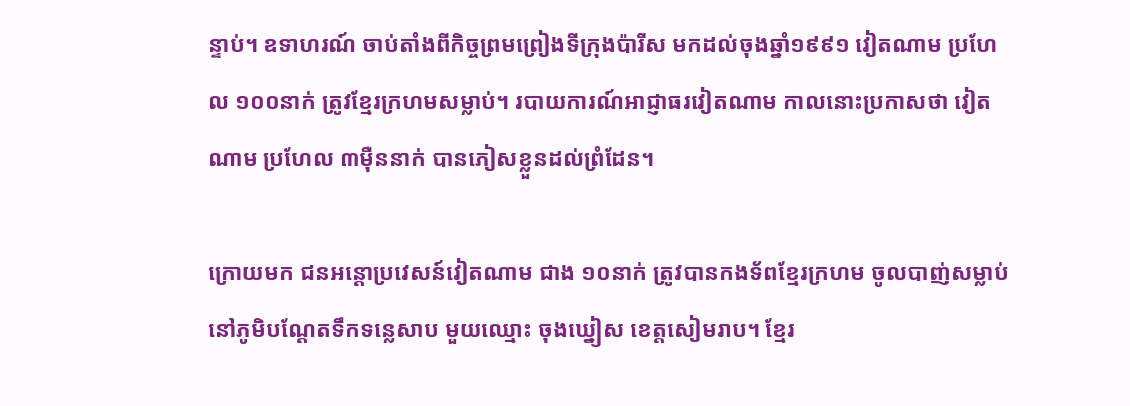ន្ទាប់។ ឧទាហរណ៍ ចាប់តាំងពីកិច្ចព្រមព្រៀងទីក្រុងប៉ារីស មកដល់ចុងឆ្នាំ១៩៩១ វៀតណាម ប្រហែល ១០០នាក់ ត្រូវខ្មែរក្រហមសម្លាប់។ របាយការណ៍អាជ្ញាធរវៀតណាម កាលនោះប្រកាសថា វៀតណាម ប្រហែល ៣ម៉ឺននាក់ បានភៀសខ្លួនដល់ព្រំដែន។

ក្រោយមក ជនអន្តោប្រវេសន៍វៀតណាម ជាង ១០នាក់ ត្រូវបានកងទ័ពខ្មែរក្រហម ចូលបាញ់សម្លាប់នៅភូមិបណ្ដែតទឹកទន្លេសាប មួយឈ្មោះ ចុងឃ្នៀស ខេត្តសៀមរាប។ ខ្មែរ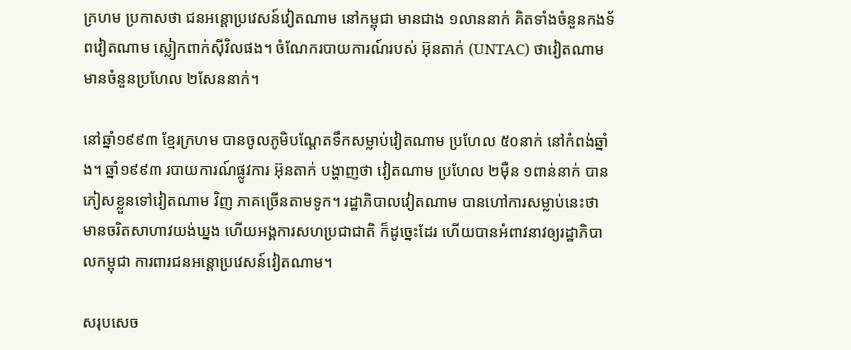ក្រហម ប្រកាសថា ជនអន្តោប្រវេសន៍វៀតណាម នៅកម្ពុជា មានជាង ១លាននាក់ គិតទាំងចំនួនកងទ័ពវៀតណាម ស្លៀកពាក់ស៊ីវិលផង។ ចំណែករបាយការណ៍របស់ អ៊ុនតាក់ (UNTAC) ថាវៀតណាម មានចំនួនប្រហែល ២សែននាក់។

នៅឆ្នាំ១៩៩៣ ខ្មែរក្រហម បានចូលភូមិបណ្ដែតទឹកសម្លាប់វៀតណាម ប្រហែល ៥០នាក់ នៅកំពង់ឆ្នាំង។ ឆ្នាំ១៩៩៣ របាយការណ៍ផ្លូវការ អ៊ុនតាក់ បង្ហាញថា វៀតណាម ប្រហែល ២ម៉ឺន ១ពាន់នាក់ បានភៀសខ្លួនទៅវៀតណាម វិញ ភាគច្រើនតាមទូក។ រដ្ឋាភិបាលវៀតណាម បានហៅការសម្លាប់នេះថា មានចរិតសាហាវយង់ឃ្នង ហើយអង្គការសហប្រជាជាតិ ក៏ដូច្នេះដែរ ហើយបានអំពាវនាវឲ្យរដ្ឋាភិបាលកម្ពុជា ការពារជនអន្តោប្រវេសន៍វៀតណាម។

សរុបសេច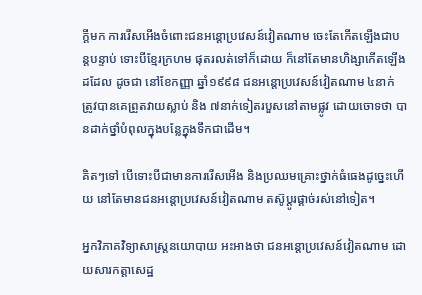ក្ដីមក ការរើសអើងចំពោះជនអន្តោប្រវេសន៍វៀតណាម ចេះតែកើតឡើងជាបន្តបន្ទាប់ ទោះបីខ្មែរក្រហម ផុតរលត់ទៅក៏ដោយ ក៏នៅតែមានហិង្សាកើតឡើងដដែល ដូចជា នៅខែកញ្ញា ឆ្នាំ១៩៩៨ ជនអន្តោប្រវេសន៍វៀតណាម ៤នាក់ ត្រូវបានគេព្រួតវាយស្លាប់ និង ៧នាក់ទៀតរបួសនៅតាមផ្លូវ ដោយចោទថា បានដាក់ថ្នាំបំពុលក្នុងបន្លែក្នុងទឹកជាដើម។

គិតៗទៅ បើទោះបីជាមានការរើសអើង និងប្រឈមគ្រោះថ្នាក់ធំធេងដូច្នេះហើយ នៅតែមានជនអន្តោប្រវេសន៍វៀតណាម តស៊ូប្ដូរផ្ដាច់រស់នៅទៀត។

អ្នកវិភាគវិទ្យាសាស្ត្រនយោបាយ អះអាងថា ជនអន្តោប្រវេសន៍វៀតណាម ដោយសារកត្តាសេដ្ឋ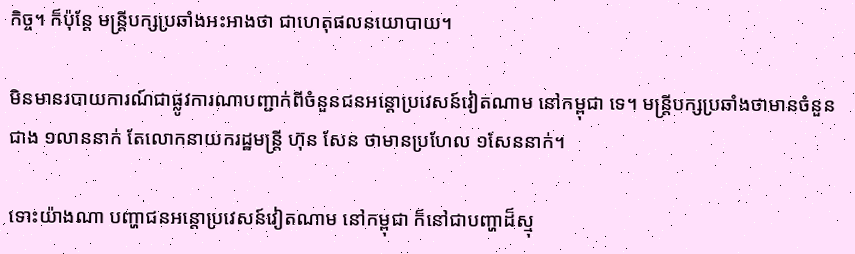កិច្ច។ ក៏ប៉ុន្តែ មន្ត្រីបក្សប្រឆាំងអះអាងថា ជាហេតុផលនយោបាយ។

មិនមានរបាយការណ៍ជាផ្លូវការណាបញ្ជាក់ពីចំនួនជនអន្តោប្រវេសន៍វៀតណាម នៅកម្ពុជា ទេ។ មន្ត្រីបក្សប្រឆាំងថាមានចំនួនជាង ១លាននាក់ តែលោកនាយករដ្ឋមន្ត្រី ហ៊ុន សែន ថាមានប្រហែល ១សែននាក់។

ទោះយ៉ាងណា បញ្ហាជនអន្តោប្រវេសន៍វៀតណាម នៅកម្ពុជា ក៏នៅជាបញ្ហាដ៏ស្មុ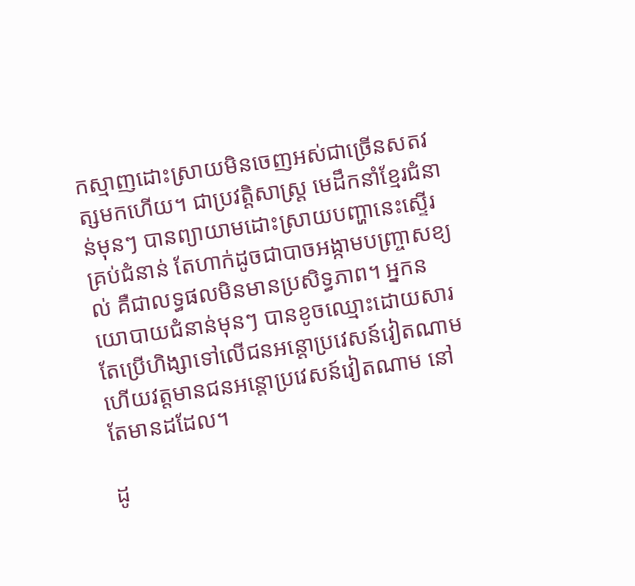កស្មាញដោះស្រាយមិនចេញអស់ជាច្រើនសតវត្សមកហើយ។ ជាប្រវត្តិសាស្ត្រ មេដឹកនាំខ្មែរជំនាន់មុនៗ បានព្យាយាមដោះស្រាយបញ្ហានេះស្ទើរគ្រប់ជំនាន់ តែហាក់ដូចជាបាចអង្កាមបញ្ច្រាសខ្យល់ គឺជាលទ្ធផលមិនមានប្រសិទ្ធភាព។ អ្នកនយោបាយជំនាន់មុនៗ បានខូចឈ្មោះដោយសារតែប្រើហិង្សាទៅលើជនអន្តោប្រវេសន៍វៀតណាម ហើយវត្តមានជនអន្តោប្រវេសន៍វៀតណាម នៅតែមានដដែល។

ដូ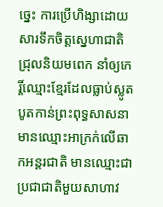ច្នេះ ការប្រើហិង្សាដោយសារទឹកចិត្តស្នេហាជាតិជ្រុលនិយមពេក នាំឲ្យកេរ្តិ៍ឈ្មោះខ្មែរដែលធ្លាប់ស្លូតបូតកាន់ព្រះពុទ្ធសាសនា មានឈ្មោះអាក្រក់លើឆាកអន្តរជាតិ មានឈ្មោះជាប្រជាជាតិមួយសាហាវ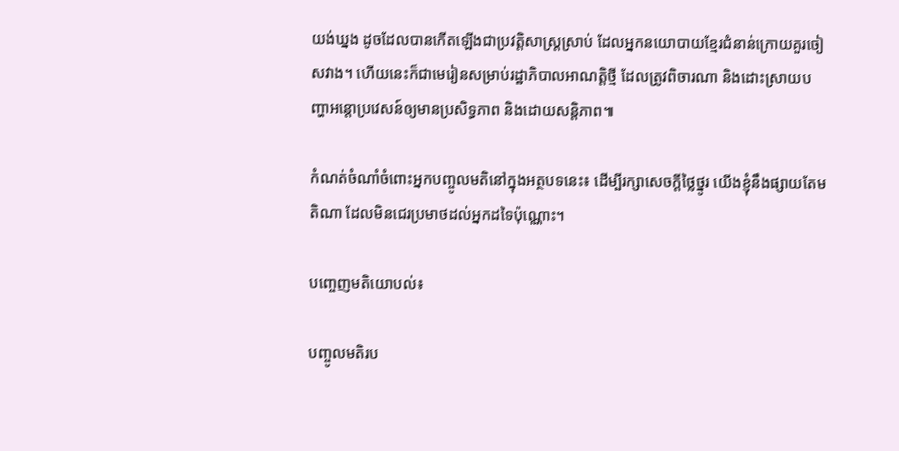យង់ឃ្នង ដូចដែលបានកើតឡើងជាប្រវត្តិសាស្ត្រស្រាប់ ដែលអ្នកនយោបាយខ្មែរជំនាន់ក្រោយគួរចៀសវាង។ ហើយនេះក៏ជាមេរៀនសម្រាប់រដ្ឋាភិបាលអាណត្តិថ្មី ដែលត្រូវពិចារណា និងដោះស្រាយបញ្ហាអន្តោប្រវេសន៍ឲ្យមានប្រសិទ្ធភាព និងដោយសន្តិភាព៕

កំណត់ចំណាំចំពោះអ្នកបញ្ចូលមតិនៅក្នុងអត្ថបទនេះ៖ ដើម្បីរក្សាសេចក្ដីថ្លៃថ្នូរ យើងខ្ញុំនឹងផ្សាយតែមតិណា ដែលមិនជេរប្រមាថដល់អ្នកដទៃប៉ុណ្ណោះ។

បញ្ចេញមតិយោបល់៖

បញ្ចូលមតិរប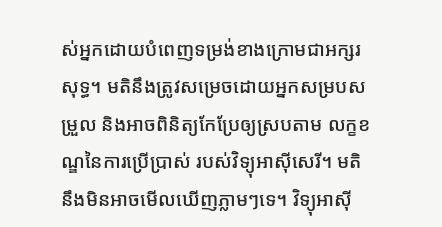ស់អ្នកដោយបំពេញទម្រង់ខាងក្រោមជាអក្សរសុទ្ធ។ មតិនឹងត្រូវសម្រេចដោយអ្នកសម្របសម្រួល និងអាចពិនិត្យកែប្រែឲ្យស្របតាម លក្ខខណ្ឌនៃការប្រើប្រាស់ របស់វិទ្យុអាស៊ីសេរី។ មតិនឹងមិនអាចមើលឃើញភ្លាមៗទេ។ វិទ្យុអាស៊ី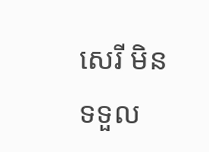សេរី មិនទទួល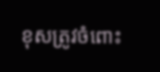ខុសត្រូវចំពោះ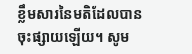ខ្លឹមសារនៃមតិដែលបានចុះផ្សាយឡើយ។ សូម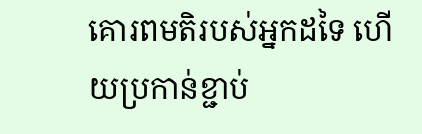គោរពមតិរបស់អ្នកដទៃ ហើយប្រកាន់ខ្ជាប់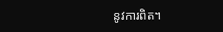នូវការពិត។